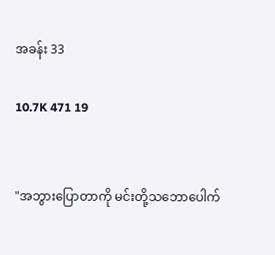အခန်း 33

10.7K 471 19


"အဘွားပြောတာကို မင်းတို့သဘောပေါက်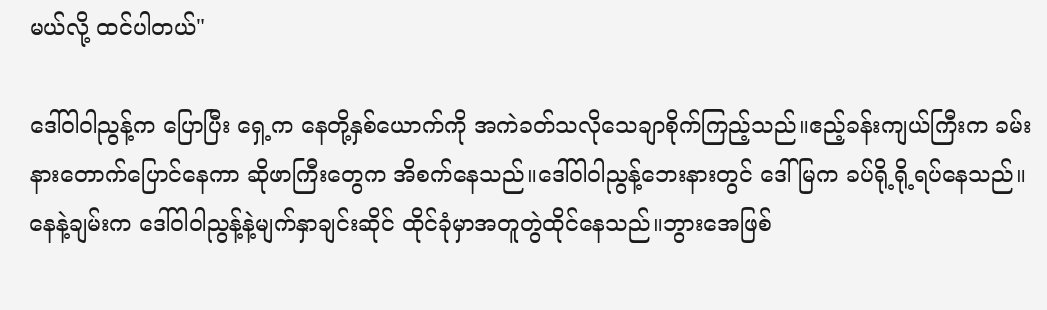မယ်လို့ ထင်ပါတယ်"

ဒေါ်ဝါဝါညွန့်က ပြောပြီး ရှေ့က နေတို့နှစ်ယောက်ကို အကဲခတ်သလိုသေချာစိုက်ကြည့်သည်။ဧည့်ခန်းကျယ်ကြီးက ခမ်းနားတောက်ပြောင်နေကာ ဆိုဖာကြီးတွေက အိစက်နေသည်။ဒေါ်ဝါဝါညွန့်ဘေးနားတွင် ဒေါ်မြက ခပ်ရို့ရို့ရပ်နေသည်။နေနဲ့ချမ်းက ဒေါ်ဝါဝါညွန့်နဲ့မျက်နှာချင်းဆိုင် ထိုင်ခုံမှာအတူတွဲထိုင်နေသည်။ဘွားအေဖြစ်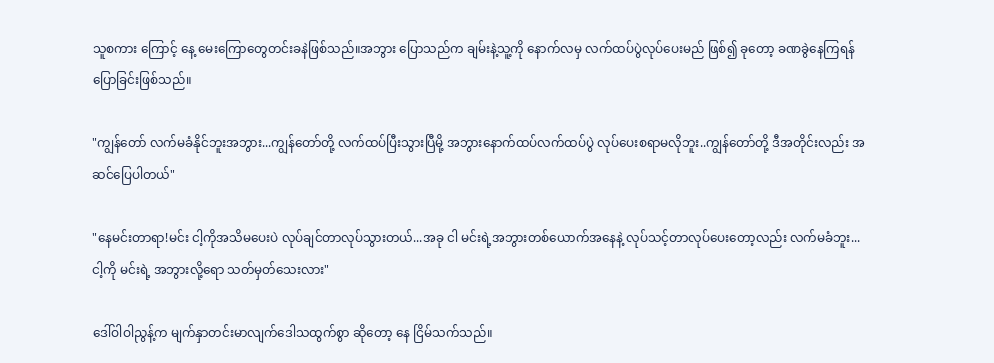သူစကား ကြောင့် နေ့ မေးကြောတွေတင်းခနဲဖြစ်သည်။အဘွား ပြောသည်က ချမ်းနဲ့သူ့ကို နောက်လမှ လက်ထပ်ပွဲလုပ်ပေးမည် ဖြစ်၍ ခုတော့ ခဏခွဲနေကြရန် ပြောခြင်းဖြစ်သည်။

"ကျွန်တော် လက်မခံနိုင်ဘူးအဘွား...ကျွန်တော်တို့ လက်ထပ်ပြီးသွားပြီမို့ အဘွားနောက်ထပ်လက်ထပ်ပွဲ လုပ်ပေးစရာမလိုဘူး..ကျွန်တော်တို့ ဒီအတိုင်းလည်း အဆင်ပြေပါတယ်"

"နေမင်းတာရာ!မင်း ငါ့ကိုအသိမပေးပဲ လုပ်ချင်တာလုပ်သွားတယ်...အခု ငါ မင်းရဲ့အဘွားတစ်ယောက်အနေနဲ့ လုပ်သင့်တာလုပ်ပေးတော့လည်း လက်မခံဘူး...ငါ့ကို မင်းရဲ့ အဘွားလို့ရော သတ်မှတ်သေးလား"

ဒေါ်ဝါဝါညွန့်က မျက်နှာတင်းမာလျက်ဒေါသထွက်စွာ ဆိုတော့ နေ ငြိမ်သက်သည်။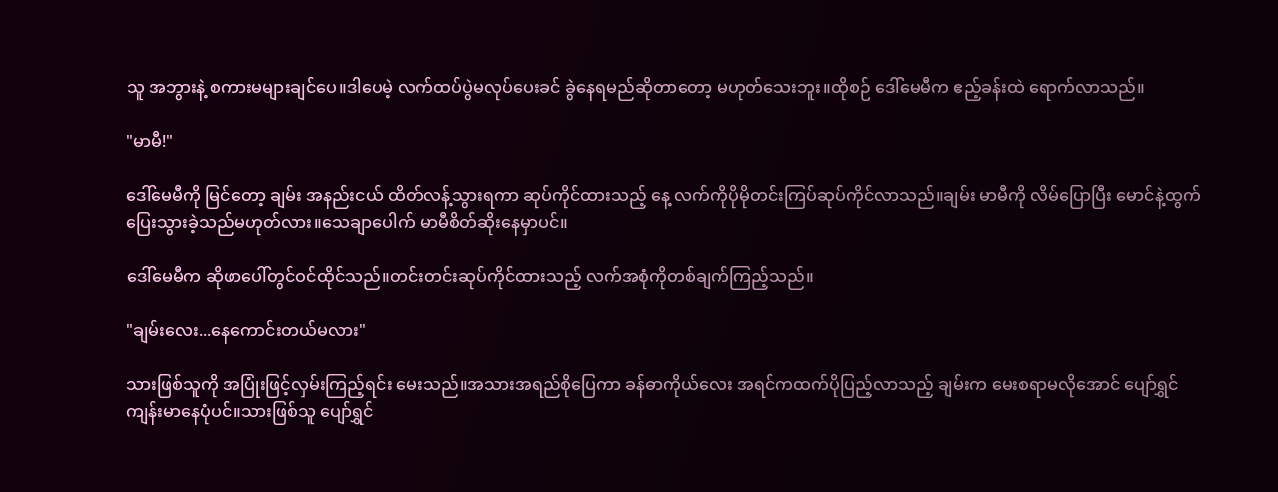သူ အဘွားနဲ့ စကားမများချင်ပေ။ဒါပေမဲ့ လက်ထပ်ပွဲမလုပ်ပေးခင် ခွဲနေရမည်ဆိုတာတော့ မဟုတ်သေးဘူး။ထိုစဉ် ဒေါ်မေမီက ဧည့်ခန်းထဲ ရောက်လာသည်။

"မာမီ!"

ဒေါ်မေမီကို မြင်တော့ ချမ်း အနည်းငယ် ထိတ်လန့်သွားရကာ ဆုပ်ကိုင်ထားသည့် နေ့ လက်ကိုပိုမိုတင်းကြပ်ဆုပ်ကိုင်လာသည်။ချမ်း မာမီကို လိမ်ပြောပြီး မောင်နဲ့ထွက်ပြေးသွားခဲ့သည်မဟုတ်လား။သေချာပေါက် မာမီစိတ်ဆိုးနေမှာပင်။

ဒေါ်မေမီက ဆိုဖာပေါ်တွင်ဝင်ထိုင်သည်။တင်းတင်းဆုပ်ကိုင်ထားသည့် လက်အစုံကိုတစ်ချက်ကြည့်သည်။

"ချမ်းလေး...နေကောင်းတယ်မလား"

သားဖြစ်သူကို အပြုံးဖြင့်လှမ်းကြည့်ရင်း မေးသည်။အသားအရည်စိုပြေကာ ခန်ဓာကိုယ်လေး အရင်ကထက်ပိုပြည့်လာသည့် ချမ်းက မေးစရာမလိုအောင် ပျော်ရွှင်ကျန်းမာနေပုံပင်။သားဖြစ်သူ ပျော်ရွှင်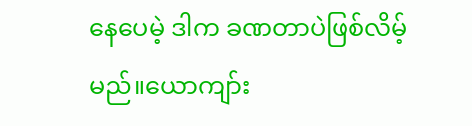နေပေမဲ့ ဒါက ခဏတာပဲဖြစ်လိမ့်မည်။ယောကျာ်း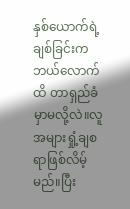နှစ်ယောက်ရဲ့ ချစ်ခြင်းက ဘယ်လောက်ထိ တာရှည်ခံမှာမလို့လဲ။လူအများရှုံ့ချစရာဖြစ်လိမ့်မည်။ပြီး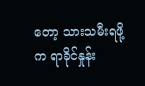တော့ သားသမီးရဖို့က ရာခိုင်နှုန်း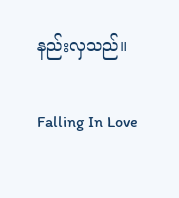နည်းလှသည်။

Falling In Love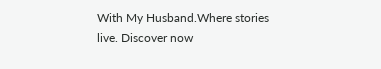With My Husband.Where stories live. Discover now